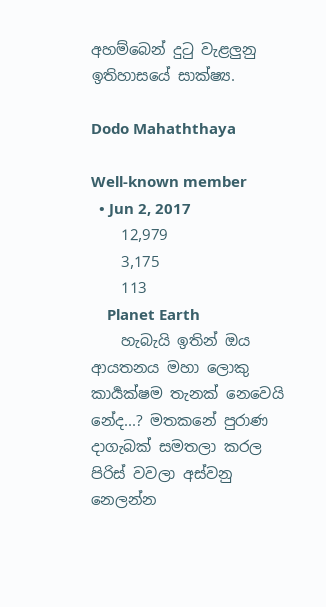අහම්බෙන් දුටු වැළලුනු ඉතිහාසයේ සාක්ෂ්‍ය.

Dodo Mahaththaya

Well-known member
  • Jun 2, 2017
    12,979
    3,175
    113
    Planet Earth
    හැබැයි ඉතින් ඔය ආයතනය මහා ලොකු කාර්‍යක්ෂම තැනක් නෙවෙයි නේද...? මතකනේ පුරාණ දාගැබක් සමතලා කරල පිරිස් වවලා අස්වනු නෙලන්න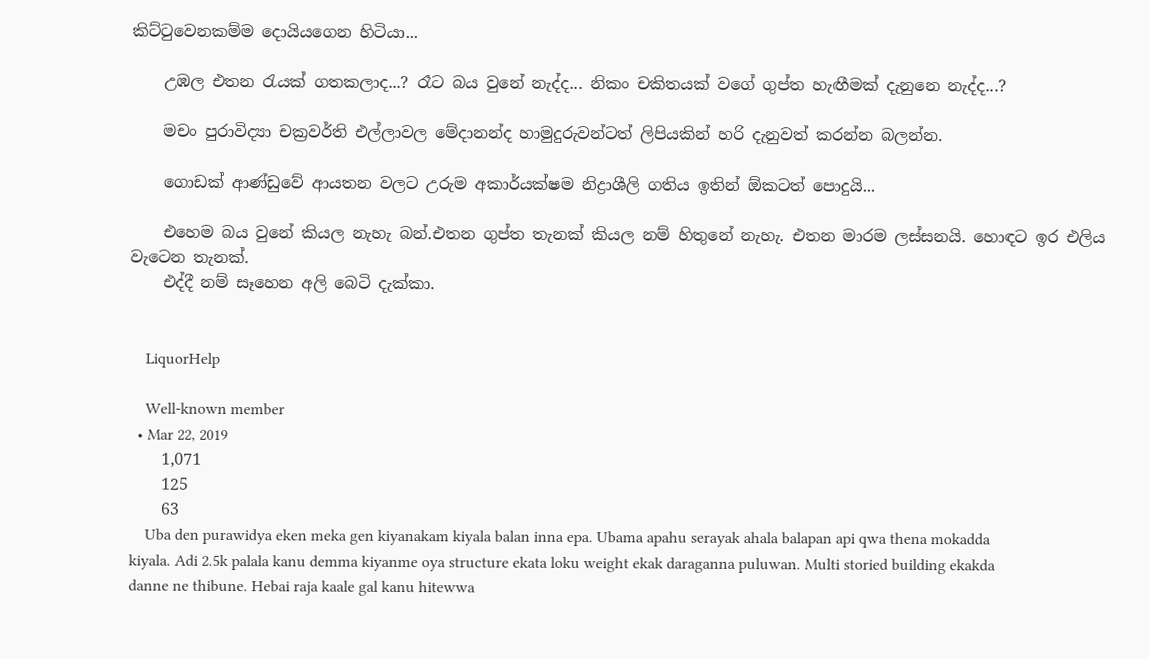කිට්ටුවෙනකම්ම දොයියගෙන හිටියා...

    උඹල එතන රැයක් ගතකලාද...? රෑට බය වුනේ නැද්ද... නිකං චකිතයක් වගේ ගුප්ත හැඟීමක් දැනුනෙ නැද්ද...?

    මචං පුරාවිද්‍යා චක්‍රවර්ති එල්ලාවල මේදානන්ද හාමුදුරුවන්ටත් ලිපියකින් හරි දැනුවත් කරන්න බලන්න.

    ගොඩක් ආණ්ඩුවේ ආයතන වලට උරුම අකාර්යක්ෂම නිද්‍රාශීලි ගතිය ඉතින් ඕකටත් පොදුයි...

    එහෙම බය වුනේ කියල නැහැ බන්.එතන ගුප්ත තැනක් කියල නම් හිතුනේ නැහැ. එතන මාරම ලස්සනයි. හොඳට ඉර එලිය වැටෙන තැනක්.
    එද්දී නම් සෑහෙන අලි බෙටි දැක්කා.


    LiquorHelp

    Well-known member
  • Mar 22, 2019
    1,071
    125
    63
    Uba den purawidya eken meka gen kiyanakam kiyala balan inna epa. Ubama apahu serayak ahala balapan api qwa thena mokadda kiyala. Adi 2.5k palala kanu demma kiyanme oya structure ekata loku weight ekak daraganna puluwan. Multi storied building ekakda danne ne thibune. Hebai raja kaale gal kanu hitewwa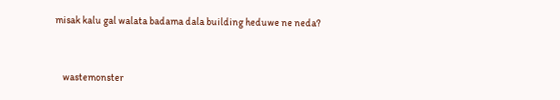misak kalu gal walata badama dala building heduwe ne neda?


    wastemonster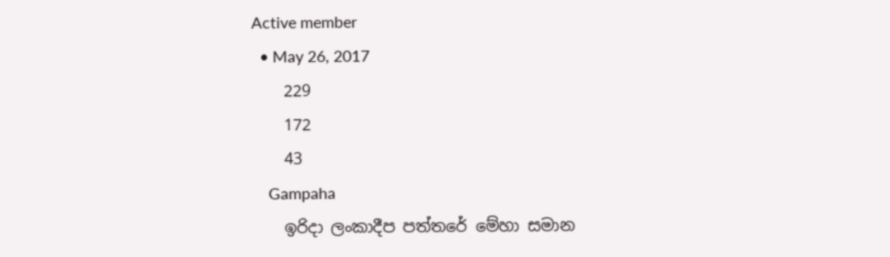Active member
  • May 26, 2017
    229
    172
    43
    Gampaha
    ඉරිදා ලංකාදීප පත්තරේ මේහා සමාන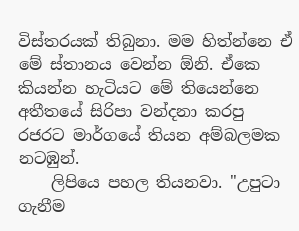විස්තරයක් තිබුනා. මම හිත්න්නෙ ඒ මේ ස්තානය වෙන්න ඕනි. ඒකෙ කියන්න හැටියට මේ තියෙන්නෙ අතීතයේ සිරිපා වන්දනා කරපු රජරට මාර්ගයේ තියන අම්බලමක නටඹුන්.
    ලිපියෙ පහල තියනවා. "උපුටා ගැනීම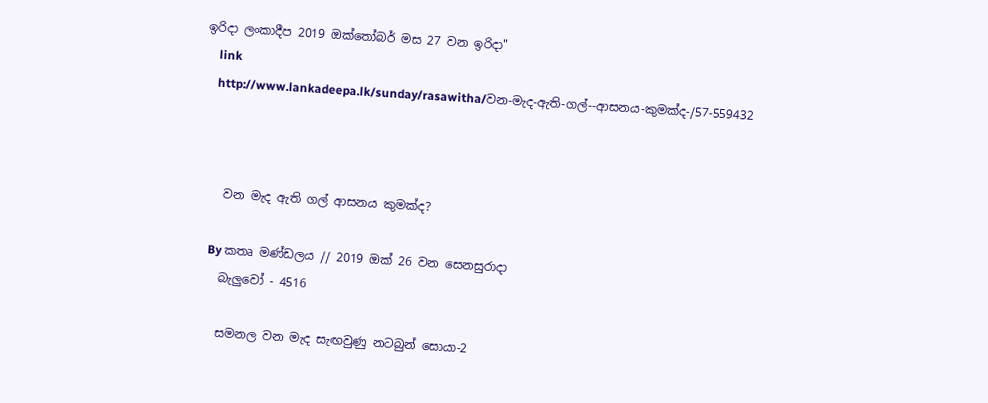ඉරිදා ලංකාදීප 2019 ඔක්තෝබර් මස 27 වන ඉරිදා"
    link
    http://www.lankadeepa.lk/sunday/rasawitha/වන-මැද-ඇති-ගල්--ආසනය-කුමක්ද-/57-559432



    වන මැද ඇති ගල් ආසනය කුමක්ද?

    By කතෘ මණ්ඩලය // 2019 ඔක් 26 වන සෙනසුරාදා
    බැලුවෝ - 4516

    සමනල වන මැද සැඟවුණු නටබුන් සොයා-2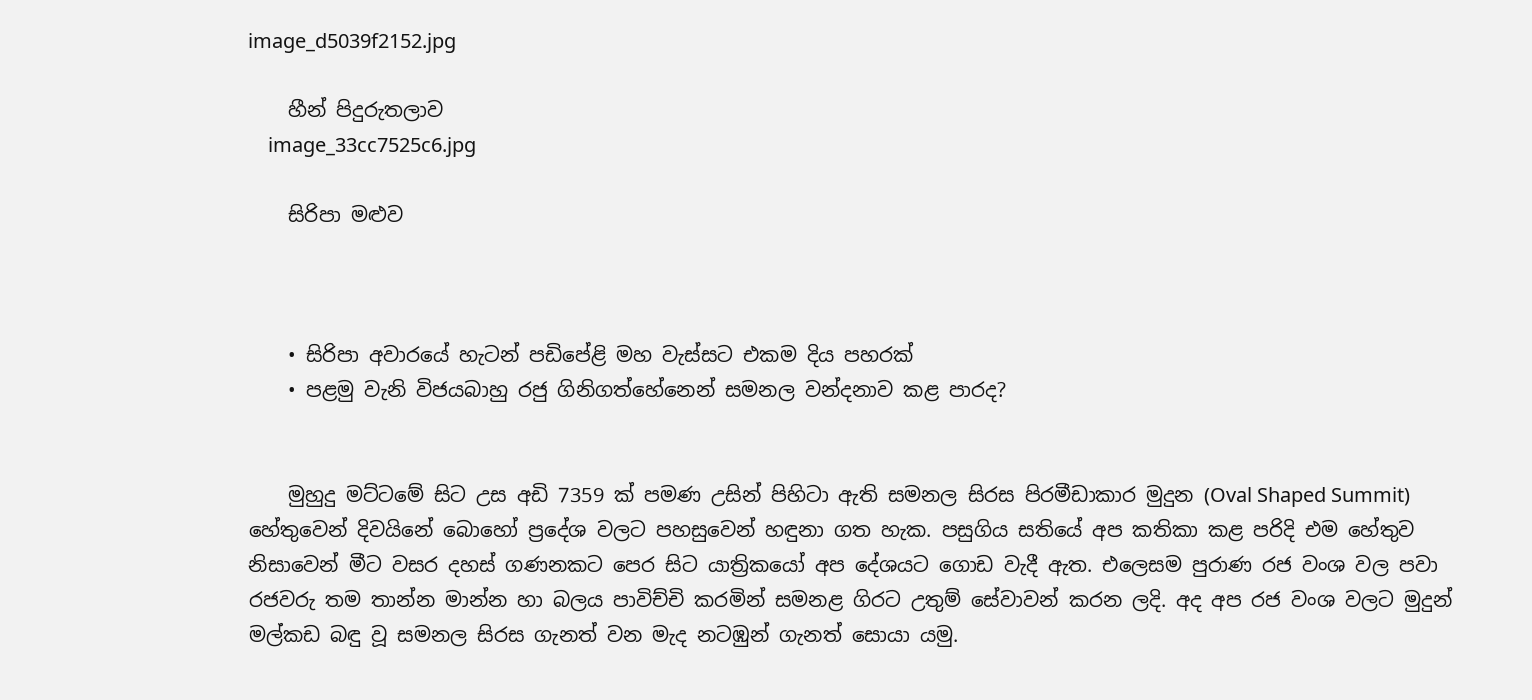image_d5039f2152.jpg

    හීන් පිදුරුතලාව
    image_33cc7525c6.jpg

    සිරිපා මළුව



    • සිරිපා අවාරයේ හැටන් පඩිපේළි මහ වැස්සට එකම දිය පහරක්
    • පළමු වැනි විජයබාහු රජු ගිනිගත්හේනෙන් සමනල වන්දනාව කළ පාරද?


    මුහුදු මට්ටමේ සිට උස අඩි 7359 ක් පමණ උසින් පිහිටා ඇති සමනල සිරස පිරමීඩාකාර මුදුන (Oval Shaped Summit) හේතුවෙන් දිවයිනේ බොහෝ ප්‍රදේශ වලට පහසුවෙන් හඳුනා ගත හැක. පසුගිය සතියේ අප කතිකා කළ පරිදි එම හේතුව නිසාවෙන් මීට වසර දහස් ගණනකට පෙර සිට යාත්‍රිකයෝ අප දේශයට ගොඩ වැදී ඇත. එලෙසම පුරාණ රජ වංශ වල පවා රජවරු තම තාන්න මාන්න හා බලය පාවිච්චි කරමින් සමනළ ගිරට උතුම් සේවාවන් කරන ලදි. අද අප රජ වංශ වලට මුදුන් මල්කඩ බඳු වූ සමනල සිරස ගැනත් වන මැද නටඹුන් ගැනත් සොයා යමු.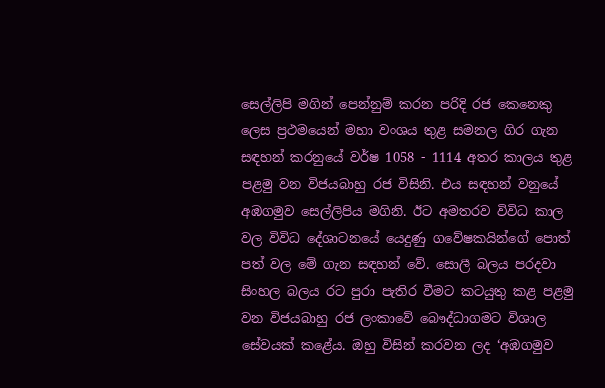සෙල්ලිපි මගින් පෙන්නුම් කරන පරිදි රජ කෙනෙකු ලෙස ප්‍රථමයෙන් මහා වංශය තුළ සමනල ගිර ගැන සඳහන් කරනුයේ වර්ෂ 1058 - 1114 අතර කාලය තුළ පළමු වන විජයබාහු රජ විසිනි. එය සඳහන් වනුයේ අඹගමුව සෙල්ලිපිය මගිනි. ඊට අමතරව විවිධ කාල වල විවිධ දේශාටනයේ යෙදුණු ගවේෂකයින්ගේ පොත් පත් වල මේ ගැන සඳහන් වේ. සොලී බලය පරදවා සිංහල බලය රට පුරා පැතිර වීමට කටයුතු කළ පළමු වන විජයබාහු රජ ලංකාවේ බෞද්ධාගමට විශාල සේවයක් කළේය. ඔහු විසින් කරවන ලද ‘අඹගමුව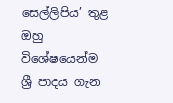සෙල්ලිපිය’ තුළ ඔහු විශේෂයෙන්ම ශ්‍රී පාදය ගැන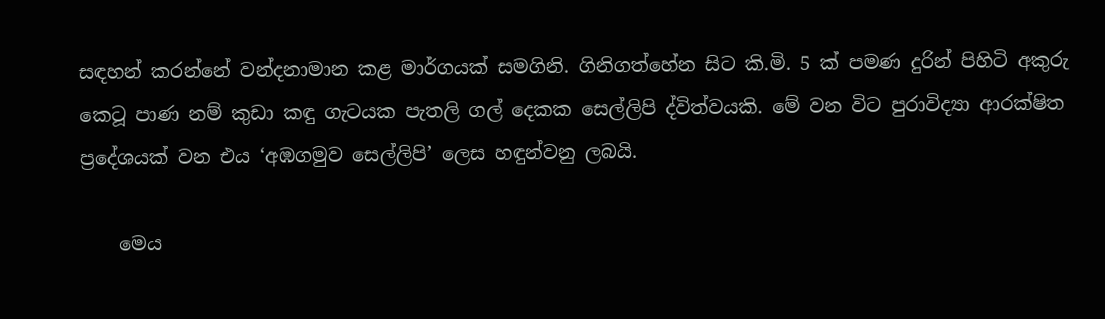සඳහන් කරන්නේ වන්දනාමාන කළ මාර්ගයක් සමගිනි. ගිනිගත්හේන සිට කි.මි. 5 ක් පමණ දුරින් පිහිටි අකුරු කෙටූ පාණ නම් කුඩා කඳු ගැටයක පැතලි ගල් දෙකක සෙල්ලිපි ද්විත්වයකි. මේ වන විට පුරාවිද්‍යා ආරක්ෂිත ප්‍රදේශයක් වන එය ‘අඹගමුව සෙල්ලිපි’ ලෙස හඳුන්වනු ලබයි.

    මෙය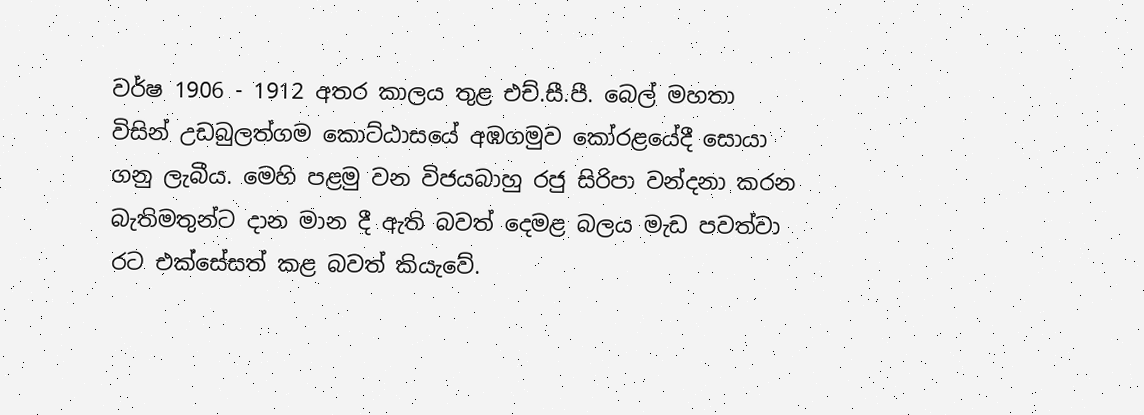වර්ෂ 1906 - 1912 අතර කාලය තුළ එච්.සී.පී. බෙල් මහතා විසින් උඩබුලත්ගම කොට්ඨාසයේ අඹගමුව කෝරළයේදී සොයා ගනු ලැබීය. මෙහි පළමු වන විජයබාහු රජු සිරිපා වන්දනා කරන බැතිමතුන්ට දාන මාන දී ඇති බවත් දෙමළ බලය මැඩ පවත්වා රට එක්සේසත් කළ බවත් කියැවේ.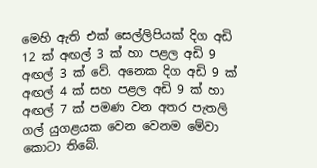මෙහි ඇති එක් සෙල්ලිපියක් දිග අඩි 12 ක් අඟල් 3 ක් හා පළල අඩි 9 අඟල් 3 ක් වේ. අනෙක දිග අඩි 9 ක් අඟල් 4 ක් සහ පළල අඩි 9 ක් හා අඟල් 7 ක් පමණ වන අතර පැතලි ගල් යුගළයක වෙන වෙනම මේවා කොටා තිබේ.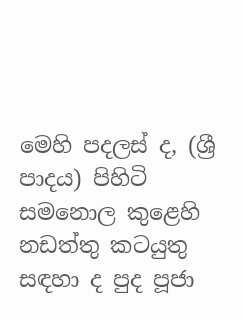මෙහි පදලස් ද, (ශ්‍රී පාදය) පිහිටි සමනොල කුළෙහි නඩත්තු කටයුතු සඳහා ද පුද පූජා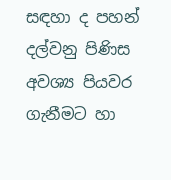සඳහා ද පහන් දල්වනු පිණිස අවශ්‍ය පියවර ගැනීමට හා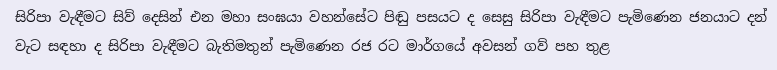සිරිපා වැඳීමට සිව් දෙසින් එන මහා සංඝයා වහන්සේට පිඬු පසයට ද සෙසු සිරිපා වැඳීමට පැමිණෙන ජනයාට දන් වැට සඳහා ද සිරිපා වැඳීමට බැතිමතුන් පැමිණෙන රජ රට මාර්ගයේ අවසන් ගව් පහ තුළ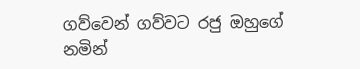ගව්වෙන් ගව්වට රජු ඔහුගේ නමින්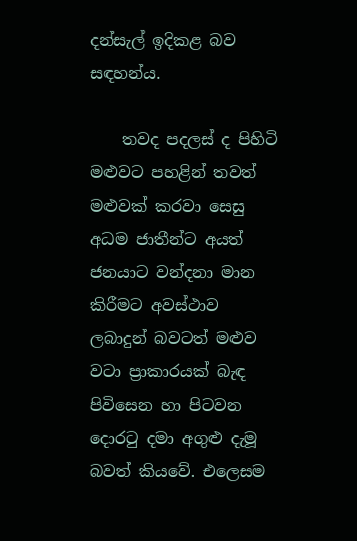දන්සැල් ඉදිකළ බව සඳහන්ය.

    තවද පදලස් ද පිහිටි මළුවට පහළින් තවත් මළුවක් කරවා සෙසු අධම ජාතීන්ට අයත් ජනයාට වන්දනා මාන කිරීමට අවස්ථාව ලබාදුන් බවටත් මළුව වටා ප්‍රාකාරයක් බැඳ පිවිසෙන හා පිටවන දොරටු දමා අගුළු දැමූ බවත් කියවේ. එලෙසම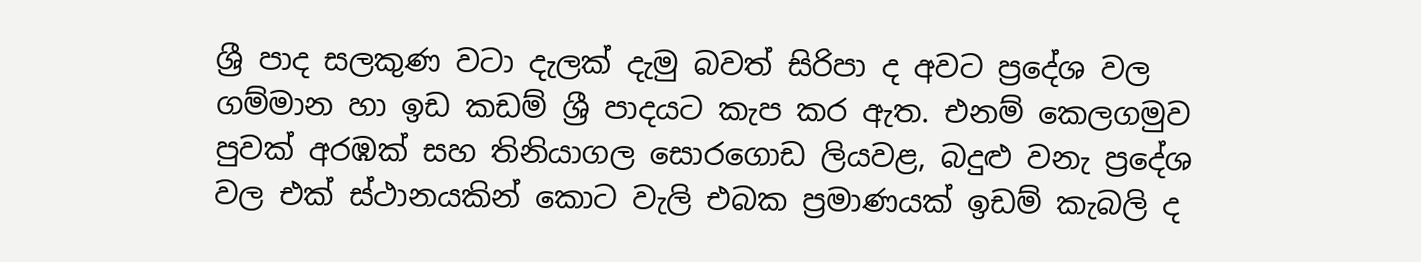ශ්‍රී පාද සලකුණ වටා දැලක් දැමු බවත් සිරිපා ද අවට ප්‍රදේශ වල ගම්මාන හා ඉඩ කඩම් ශ්‍රී පාදයට කැප කර ඇත. එනම් කෙලගමුව පුවක් අරඹක් සහ තිනියාගල සොරගොඩ ලියවළ, බදුළු වනැ ප්‍රදේශ වල එක් ස්ථානයකින් කොට වැලි එබක ප්‍රමාණයක් ඉඩම් කැබලි ද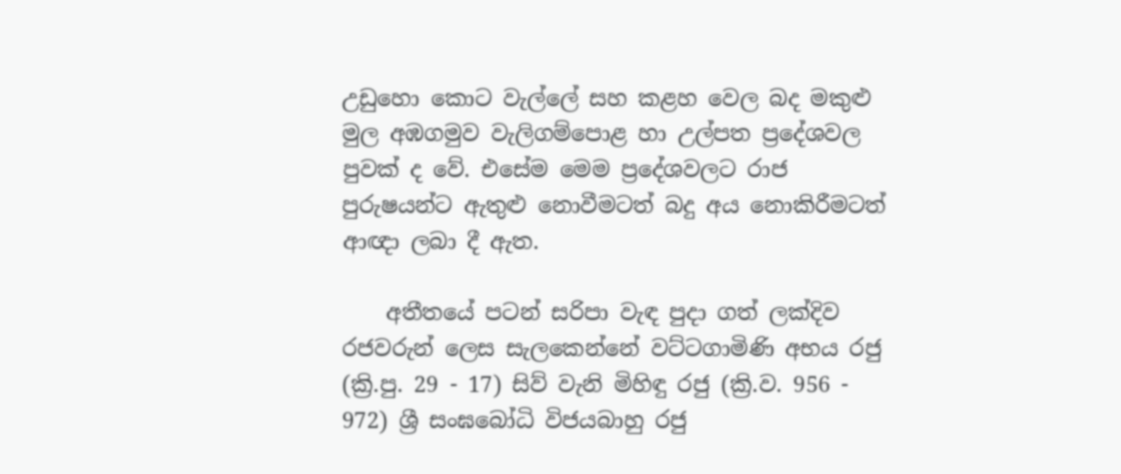උඩුහො කොට වැල්ලේ සහ කළහ වෙල බද මකුළු මුල අඹගමුව වැලිගම්පොළ හා උල්පත ප්‍රදේශවල පුවක් ද වේ. එසේම මෙම ප්‍රදේශවලට රාජ පුරුෂයන්ට ඇතුළු නොවීමටත් බදු අය නොකිරීමටත් ආඥා ලබා දී ඇත.

    අතීතයේ පටන් සරිපා වැඳ පුදා ගත් ලක්දිව රජවරුන් ලෙස සැලකෙන්නේ වට්ටගාමිණි අභය රජු (ක්‍රි.පු. 29 - 17) සිව් වැනි මිහිඳු රජු (ක්‍රි.ව. 956 - 972) ශ්‍රී සංඝබෝධි විජයබාහු රජු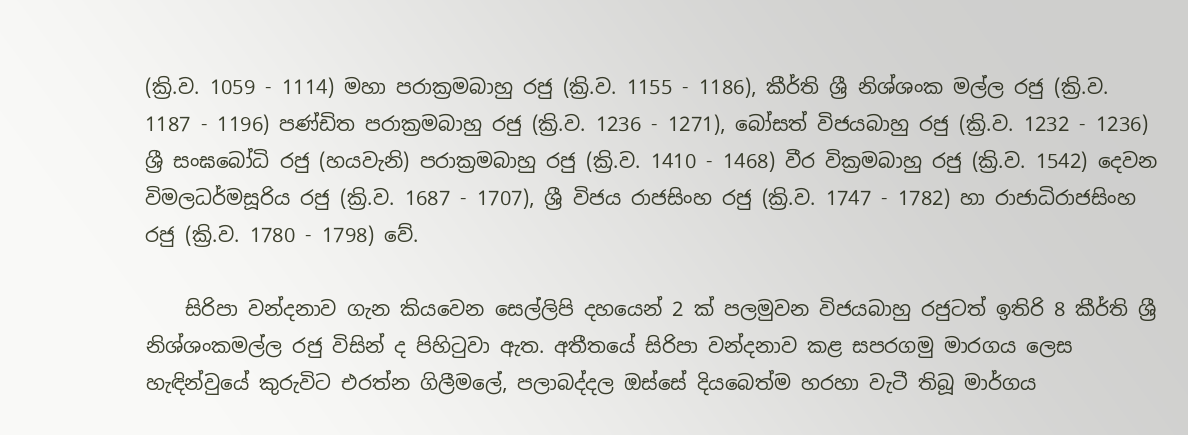(ක්‍රි.ව. 1059 - 1114) මහා පරාක්‍රමබාහු රජු (ක්‍රි.ව. 1155 - 1186), කීර්ති ශ්‍රී නිශ්ශංක මල්ල රජු (ක්‍රි.ව. 1187 - 1196) පණ්ඩිත පරාක්‍රමබාහු රජු (ක්‍රි.ව. 1236 - 1271), බෝසත් විජයබාහු රජු (ක්‍රි.ව. 1232 - 1236) ශ්‍රී සංඝබෝධි රජු (හයවැනි) පරාක්‍රමබාහු රජු (ක්‍රි.ව. 1410 - 1468) වීර වික්‍රමබාහු රජු (ක්‍රි.ව. 1542) දෙවන විමලධර්මසූරිය රජු (ක්‍රි.ව. 1687 - 1707), ශ්‍රී විජය රාජසිංහ රජු (ක්‍රි.ව. 1747 - 1782) හා රාජාධිරාජසිංහ රජු (ක්‍රි.ව. 1780 - 1798) වේ.

    සිරිපා වන්දනාව ගැන කියවෙන සෙල්ලිපි දහයෙන් 2 ක් පලමුවන විජයබාහු රජුටත් ඉතිරි 8 කීර්ති ශ්‍රී නිශ්ශංකමල්ල රජු විසින් ද පිහිටුවා ඇත. අතීතයේ සිරිපා වන්දනාව කළ සපරගමු මාරගය ලෙස හැඳින්වුයේ කුරුවිට එරත්න ගිලීමලේ, පලාබද්දල ඔස්සේ දියබෙත්ම හරහා වැටී තිබූ මාර්ගය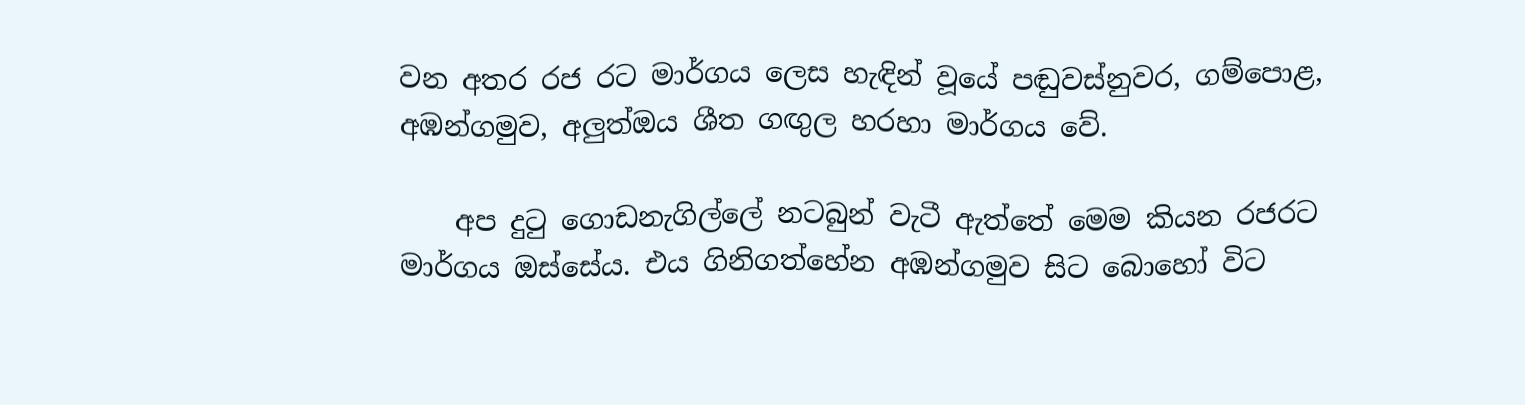වන අතර රජ රට මාර්ගය ලෙස හැඳින් වූයේ පඬුවස්නුවර, ගම්පොළ, අඹන්ගමුව, අලුත්ඔය ශීත ගඟුල හරහා මාර්ගය වේ.

    අප දුටු ගොඩනැගිල්ලේ නටබුන් වැටී ඇත්තේ මෙම කියන රජරට මාර්ගය ඔස්සේය. එය ගිනිගත්හේන අඹන්ගමුව සිට බොහෝ විට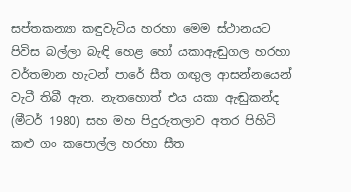සප්තකන්‍යා කඳුවැටිය හරහා මෙම ස්ථානයට පිවිස බල්ලා බැඳි හෙළ හෝ යකාඇඬුගල හරහා වර්තමාන හැටන් පාරේ සීත ගඟුල ආසන්නයෙන් වැටී තිබී ඇත. නැතහොත් එය යකා ඇඬුකන්ද (මීටර් 1980) සහ මහ පිදුරුතලාව අතර පිහිටි කළු ගං කපොල්ල හරහා සීත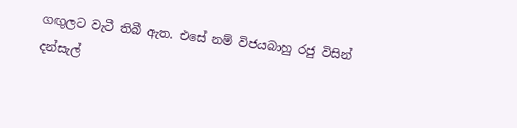ගඟුලට වැටී තිබී ඇත. එසේ නම් විජයබාහු රජු විසින් දන්සැල්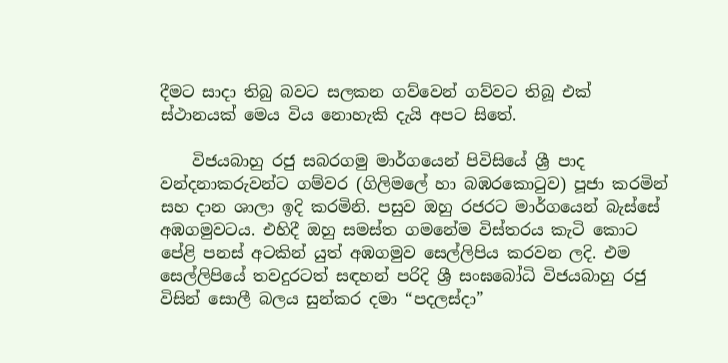දීමට සාදා තිබු බවට සලකන ගව්වෙන් ගව්වට තිබූ එක් ස්ථානයක් මෙය විය නොහැකි දැයි අපට සිතේ.

    විජයබාහු රජු සබරගමු මාර්ගයෙන් පිවිසියේ ශ්‍රී පාද වන්දනාකරුවන්ට ගම්වර (ගිලිමලේ හා බඹරකොටුව) පූජා කරමින් සහ දාන ශාලා ඉදි කරමිනි. පසුව ඔහු රජරට මාර්ගයෙන් බැස්සේ අඹගමුවටය. එහිදී ඔහු සමස්ත ගමනේම විස්තරය කැටි කොට පේළි පනස් අටකින් යුත් අඹගමුව සෙල්ලිපිය කරවන ලදි. එම සෙල්ලිපියේ තවදුරටත් සඳහන් පරිදි ශ්‍රී සංඝබෝධි විජයබාහු රජු විසින් සොලී බලය සුන්කර දමා “පදලස්දා”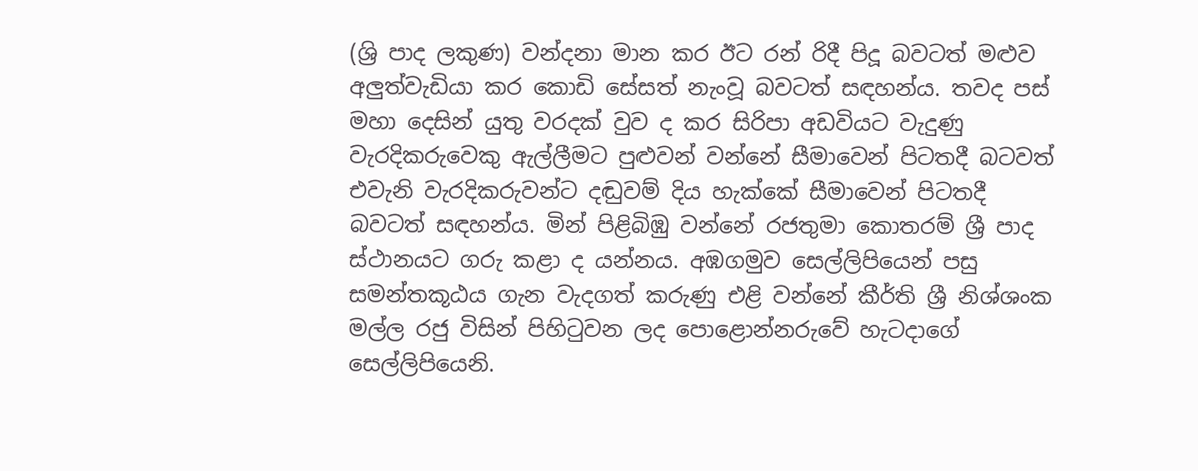(ශ්‍රි පාද ලකුණ) වන්දනා මාන කර ඊට රන් රිදී පිදූ බවටත් මළුව අලුත්වැඩියා කර කොඩි සේසත් නැංවූ බවටත් සඳහන්ය. තවද පස් මහා දෙසින් යුතු වරදක් වුව ද කර සිරිපා අඩවියට වැදුණු වැරදිකරුවෙකු ඇල්ලීමට පුළුවන් වන්නේ සීමාවෙන් පිටතදී බටවත් එවැනි වැරදිකරුවන්ට දඬුවම් දිය හැක්කේ සීමාවෙන් පිටතදී බවටත් සඳහන්ය. මින් පිළිබිඹු වන්නේ රජතුමා කොතරම් ශ්‍රී පාද ස්ථානයට ගරු කළා ද යන්නය. අඹගමුව සෙල්ලිපියෙන් පසු සමන්තකූඨය ගැන වැදගත් කරුණු එළි වන්නේ කීර්ති ශ්‍රී නිශ්ශංක මල්ල රජු විසින් පිහිටුවන ලද පොළොන්නරුවේ හැටදාගේ සෙල්ලිපියෙනි.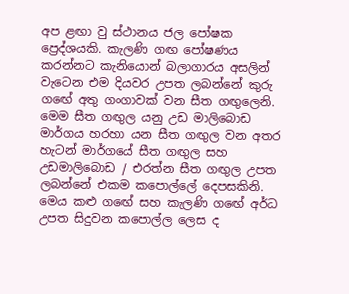අප ළඟා වු ස්ථානය ජල පෝෂක ප්‍රෙද්ශයකි. කැලණි ගඟ පෝෂණය කරන්නට කැනියොන් බලාගාරය අසලින් වැටෙන එම දියවර උපත ලබන්නේ කුරු ගඟේ අතු ගංගාවක් වන සීත ගඟුලෙනි. මෙම සීත ගඟුල යනු උඩ මාලිබොඩ මාර්ගය හරහා යන සීත ගඟුල වන අතර හැටන් මාර්ගයේ සීත ගඟුල සහ උඩමාලිබොඩ / එරත්න සීත ගඟුල උපත ලබන්නේ එකම කපොල්ලේ දෙපසකිනි. මෙය කළු ගඟේ සහ කැලණි ගඟේ අර්ධ උපත සිදුවන කපොල්ල ලෙස ද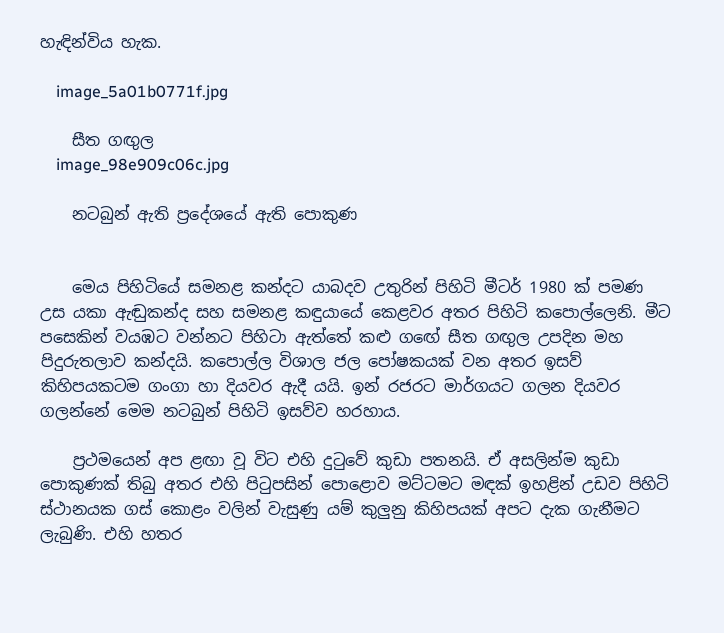හැඳින්විය හැක.

    image_5a01b0771f.jpg

    සීත ගඟුල
    image_98e909c06c.jpg

    නටබුන් ඇති ප්‍රදේශයේ ඇති පොකුණ


    මෙය පිහිටියේ සමනළ කන්දට යාබදව උතුරින් පිහිටි මීටර් 1980 ක් පමණ උස යකා ඇඬුකන්ද සහ සමනළ කඳුයායේ කෙළවර අතර පිහිටි කපොල්ලෙනි. මීට පසෙකින් වයඹට වන්නට පිහිටා ඇත්තේ කළු ගඟේ සීත ගඟුල උපදින මහ පිදුරුතලාව කන්දයි. කපොල්ල විශාල ජල පෝෂකයක් වන අතර ඉසව් කිහිපයකටම ගංගා හා දියවර ඇදී යයි. ඉන් රජරට මාර්ගයට ගලන දියවර ගලන්නේ මෙම නටබුන් පිහිටි ඉසව්ව හරහාය.

    ප්‍රථමයෙන් අප ළඟා වූ විට එහි දුටුවේ කුඩා පතනයි. ඒ අසලින්ම කුඩා පොකුණක් තිබු අතර එහි පිටුපසින් පොළොව මට්ටමට මඳක් ඉහළින් උඩව පිහිටි ස්ථානයක ගස් කොළං වලින් වැසුණු යම් කුලුනු කිහිපයක් අපට දැක ගැනීමට ලැබුණි. එහි හතර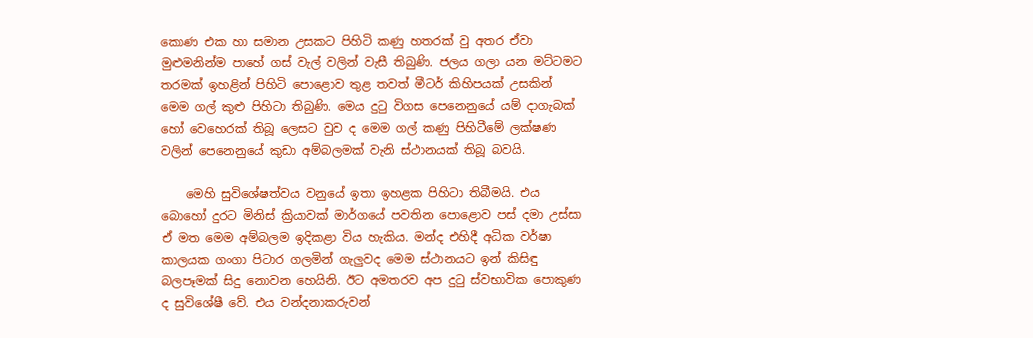කොණ එක හා සමාන උසකට පිහිටි කණු හතරක් වු අතර ඒවා මුළුමනින්ම පාහේ ගස් වැල් වලින් වැසී තිබුණි. ජලය ගලා යන මට්ටමට තරමක් ඉහළින් පිහිටි පොළොව තුළ තවත් මීටර් කිහිපයක් උසකින් මෙම ගල් කුළු පිහිටා තිබුණි. මෙය දුටු විගස පෙනෙනුයේ යම් දාගැබක් හෝ වෙහෙරක් තිබූ ලෙසට වුව ද මෙම ගල් කණු පිහිටීමේ ලක්ෂණ වලින් පෙනෙනුයේ කුඩා අම්බලමක් වැනි ස්ථානයක් තිබූ බවයි.

    මෙහි සුවිශේෂත්වය වනුයේ ඉතා ඉහළක පිහිටා තිබීමයි. එය බොහෝ දුරට මිනිස් ක්‍රියාවක් මාර්ගයේ පවතින පොළොව පස් දමා උස්සා ඒ මත මෙම අම්බලම ඉදිකළා විය හැකිය. මන්ද එහිදී අධික වර්ෂා කාලයක ගංගා පිටාර ගලමින් ගැලුවද මෙම ස්ථානයට ඉන් කිසිඳු බලපෑමක් සිදු නොවන හෙයිනි. ඊට අමතරව අප දුටු ස්වභාවික පොකුණ ද සුවිශේෂී වේ. එය වන්දනාකරුවන්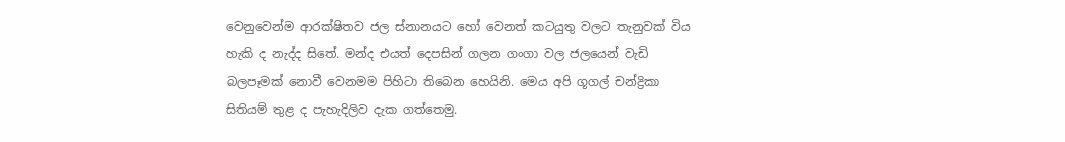වෙනුවෙන්ම ආරක්ෂිතව ජල ස්නානයට හෝ වෙනත් කටයුතු වලට තැනුවක් විය හැකි ද නැද්ද සිතේ. මන්ද එයත් දෙපසින් ගලන ගංගා වල ජලයෙන් වැඩි බලපෑමක් නොවී වෙනමම පිහිටා තිබෙන හෙයිනි. මෙය අපි ගූගල් චන්ද්‍රිකා සිතියම් තුළ ද පැහැදිලිව දැක ගත්තෙමු.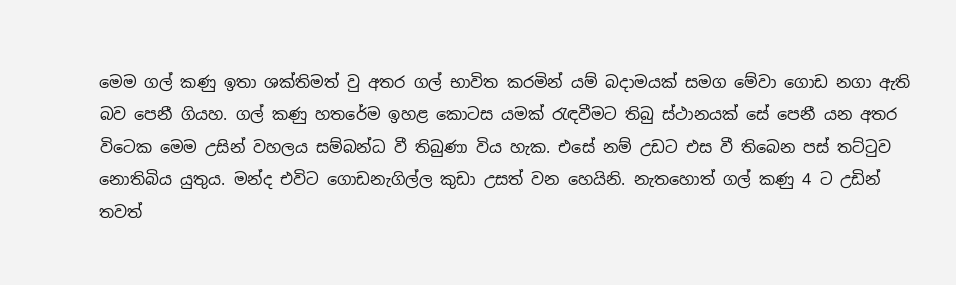මෙම ගල් කණු ඉතා ශක්තිමත් වු අතර ගල් භාවිත කරමින් යම් බදාමයක් සමග මේවා ගොඩ නගා ඇති බව පෙනී ගියහ. ගල් කණු හතරේම ඉහළ කොටස යමක් රැඳවීමට තිබු ස්ථානයක් සේ පෙනී යන අතර විටෙක මෙම උසින් වහලය සම්බන්ධ වී තිබුණා විය හැක. එසේ නම් උඩට එස වී තිබෙන පස් තට්ටුව නොතිබිය යුතුය. මන්ද එවිට ගොඩනැගිල්ල කුඩා උසත් වන හෙයිනි. නැතහොත් ගල් කණු 4 ට උඩින් තවත්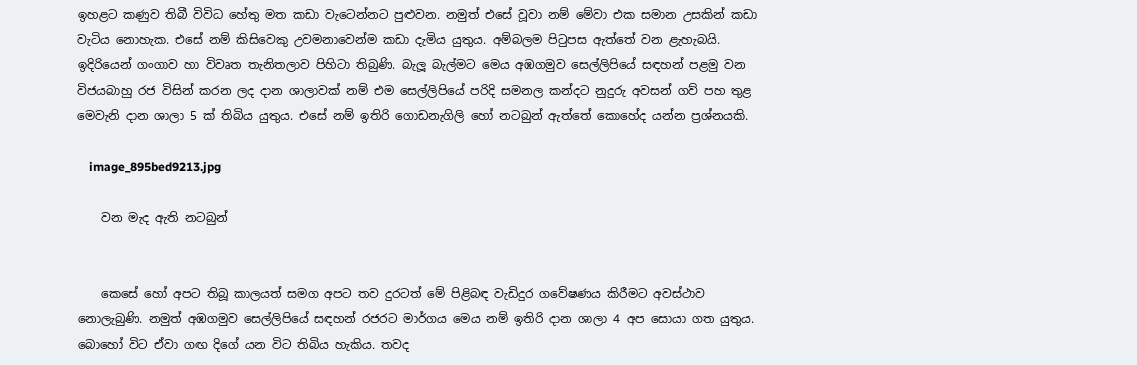ඉහළට කණුව තිබී විවිධ හේතු මත කඩා වැටෙන්නට පුළුවන. නමුත් එසේ වූවා නම් මේවා එක සමාන උසකින් කඩා වැටිය නොහැක. එසේ නම් කිසිවෙකු උවමනාවෙන්ම කඩා දැමිය යුතුය. අම්බලම පිටුපස ඇත්තේ වන ළැහැබයි. ඉදිරියෙන් ගංගාව හා විවෘත තැනිතලාව පිහිටා තිබුණි. බැලූ බැල්මට මෙය අඹගමුව සෙල්ලිපියේ සඳහන් පළමු වන විජයබාහු රජ විසින් කරන ලද දාන ශාලාවක් නම් එම සෙල්ලිපියේ පරිදි සමනල කන්දට නුදුරු අවසන් ගව් පහ තුළ මෙවැනි දාන ශාලා 5 ක් තිබිය යුතුය. එසේ නම් ඉතිරි ගොඩනැගිලි හෝ නටබුන් ඇත්තේ කොහේද යන්න ප්‍රශ්නයකි.

    image_895bed9213.jpg

    වන මැද ඇති නටබුන්


    කෙසේ හෝ අපට තිබූ කාලයත් සමග අපට තව දුරටත් මේ පිළිබඳ වැඩිදුර ගවේෂණය කිරීමට අවස්ථාව නොලැබුණි. නමුත් අඹගමුව සෙල්ලිපියේ සඳහන් රජරට මාර්ගය මෙය නම් ඉතිරි දාන ශාලා 4 අප සොයා ගත යුතුය. බොහෝ විට ඒවා ගඟ දිගේ යන විට තිබිය හැකිය. තවද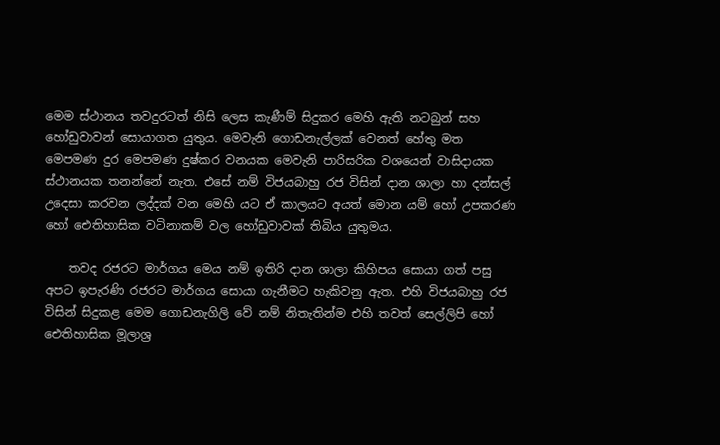මෙම ස්ථානය තවදුරටත් නිසි ලෙස කැණීම් සිදුකර මෙහි ඇති නටබුන් සහ හෝඩුවාවන් සොයාගත යුතුය. මෙවැනි ගොඩනැල්ලක් වෙනත් හේතු මත මෙපමණ දුර මෙපමණ දුෂ්කර වනයක මෙවැනි පාරිසරික වශයෙන් වාසිදායක ස්ථානයක තනන්නේ නැත. එසේ නම් විජයබාහු රජ විසින් දාන ශාලා හා දන්සල් උදෙසා කරවන ලද්දක් වන මෙහි යට ඒ කාලයට අයත් මොන යම් හෝ උපකරණ හෝ ඓතිහාසික වටිනාකම් වල හෝඩුවාවක් තිබිය යුතුමය.

    තවද රජරට මාර්ගය මෙය නම් ඉතිරි දාන ශාලා කිහිපය සොයා ගත් පසු අපට ඉපැරණි රජරට මාර්ගය සොයා ගැනීමට හැකිවනු ඇත. එහි විජයබාහු රජ විසින් සිදුකළ මෙම ගොඩනැගිලි වේ නම් නිතැතින්ම එහි තවත් සෙල්ලිපි හෝ ඓතිහාසික මූලාශ්‍ර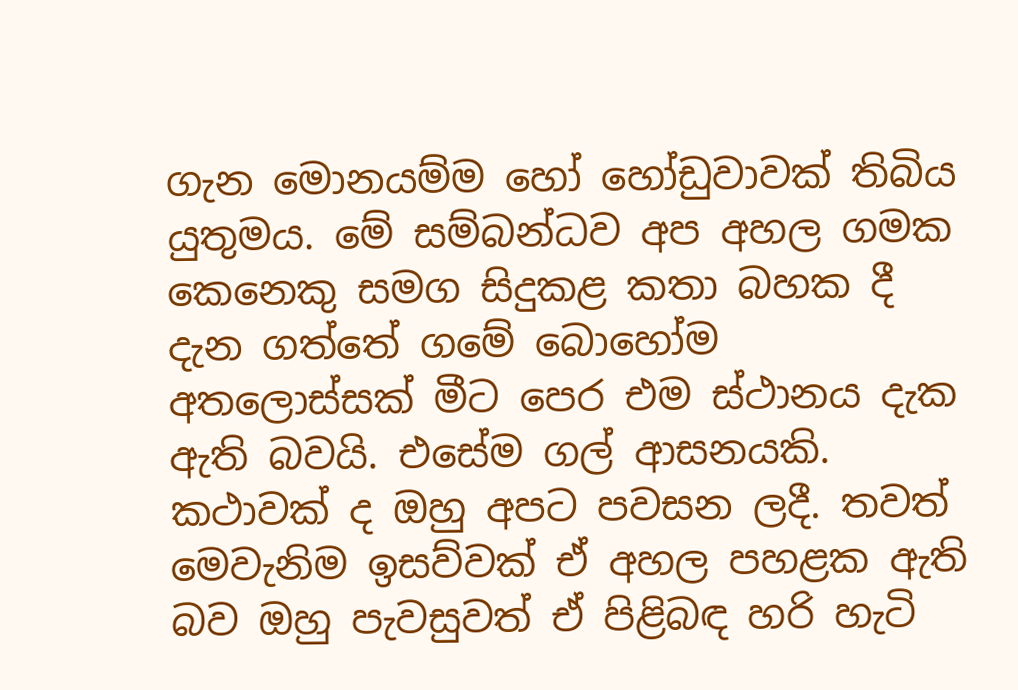ගැන මොනයම්ම හෝ හෝඩුවාවක් තිබිය යුතුමය. මේ සම්බන්ධව අප අහල ගමක කෙනෙකු සමග සිදුකළ කතා බහක දී දැන ගත්තේ ගමේ බොහෝම අතලොස්සක් මීට පෙර එම ස්ථානය දැක ඇති බවයි. එසේම ගල් ආසනයකි. කථාවක් ද ඔහු අපට පවසන ලදී. තවත් මෙවැනිම ඉසව්වක් ඒ අහල පහළක ඇති බව ඔහු පැවසුවත් ඒ පිළිබඳ හරි හැටි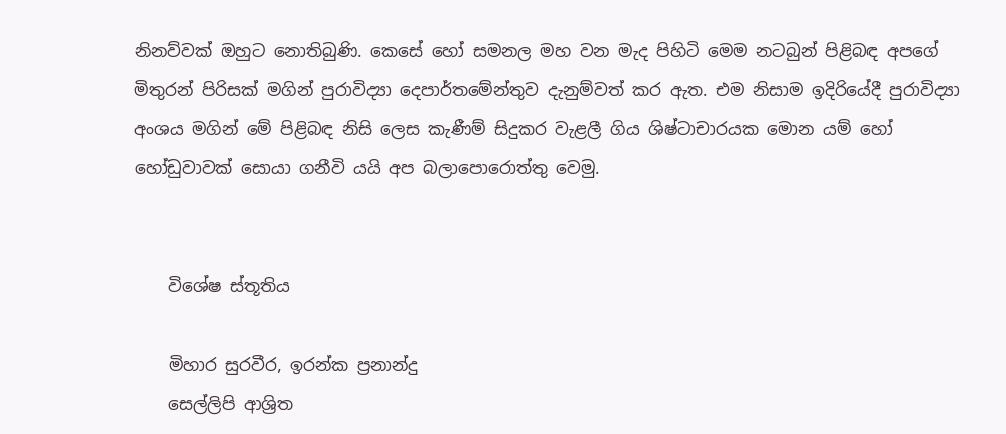නිනව්වක් ඔහුට නොතිබුණි. කෙසේ හෝ සමනල මහ වන මැද පිහිටි මෙම නටබුන් පිළිබඳ අපගේ මිතුරන් පිරිසක් මගින් පුරාවිද්‍යා දෙපාර්තමේන්තුව දැනුම්වත් කර ඇත. එම නිසාම ඉදිරියේදී පුරාවිද්‍යා අංශය මගින් මේ පිළිබඳ නිසි ලෙස කැණීම් සිදුකර වැළලී ගිය ශිෂ්ටාචාරයක මොන යම් හෝ හෝඩුවාවක් සොයා ගනීවි යයි අප බලාපොරොත්තු වෙමු.


    විශේෂ ස්තූතිය

    මිහාර සුරවීර, ඉරන්ක ප්‍රනාන්දු
    සෙල්ලිපි ආශ්‍රිත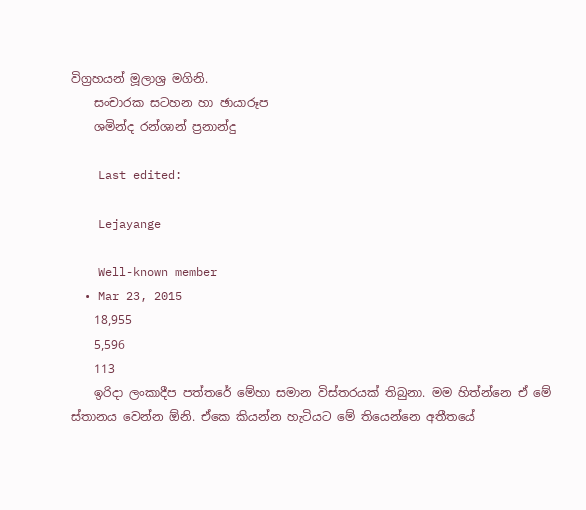විග්‍රහයන් මූලාශ්‍ර මගිනි.
    සංචාරක සටහන හා ඡායාරූප
    ශමින්ද රන්ශාන් ප්‍රනාන්දු

    Last edited:

    Lejayange

    Well-known member
  • Mar 23, 2015
    18,955
    5,596
    113
    ඉරිදා ලංකාදීප පත්තරේ මේහා සමාන විස්තරයක් තිබුනා. මම හිත්න්නෙ ඒ මේ ස්තානය වෙන්න ඕනි. ඒකෙ කියන්න හැටියට මේ තියෙන්නෙ අතීතයේ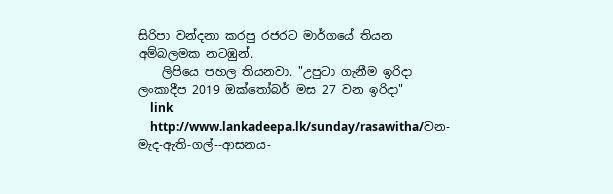සිරිපා වන්දනා කරපු රජරට මාර්ගයේ තියන අම්බලමක නටඹුන්.
    ලිපියෙ පහල තියනවා. "උපුටා ගැනීම ඉරිදා ලංකාදීප 2019 ඔක්තෝබර් මස 27 වන ඉරිදා"
    link
    http://www.lankadeepa.lk/sunday/rasawitha/වන-මැද-ඇති-ගල්--ආසනය-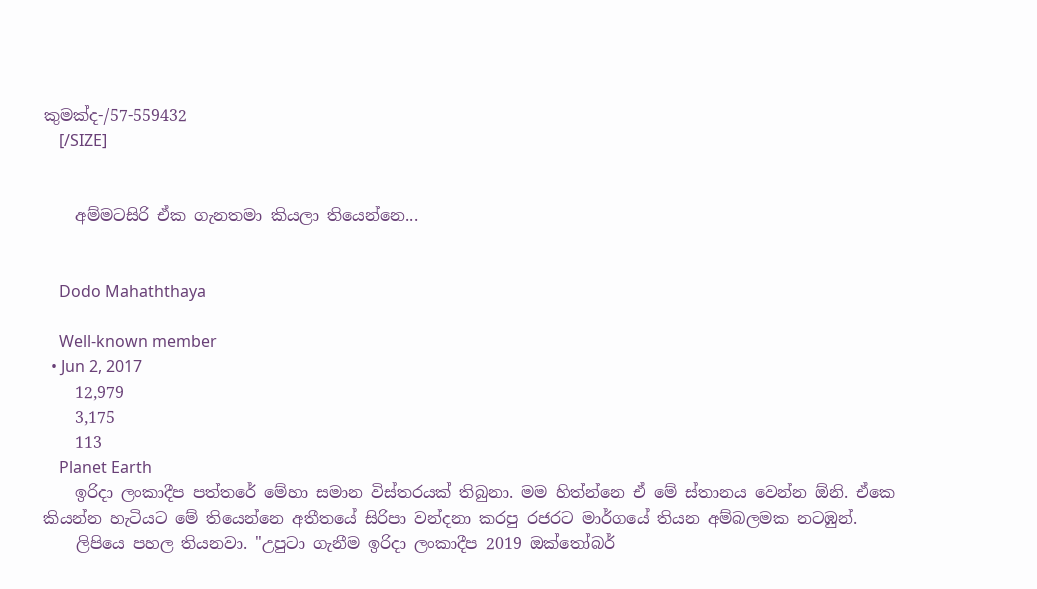කුමක්ද-/57-559432
    [/SIZE]


    අම්මටසිරි ඒක ගැනතමා කියලා තියෙන්නෙ...


    Dodo Mahaththaya

    Well-known member
  • Jun 2, 2017
    12,979
    3,175
    113
    Planet Earth
    ඉරිදා ලංකාදීප පත්තරේ මේහා සමාන විස්තරයක් තිබුනා. මම හිත්න්නෙ ඒ මේ ස්තානය වෙන්න ඕනි. ඒකෙ කියන්න හැටියට මේ තියෙන්නෙ අතීතයේ සිරිපා වන්දනා කරපු රජරට මාර්ගයේ තියන අම්බලමක නටඹුන්.
    ලිපියෙ පහල තියනවා. "උපුටා ගැනීම ඉරිදා ලංකාදීප 2019 ඔක්තෝබර්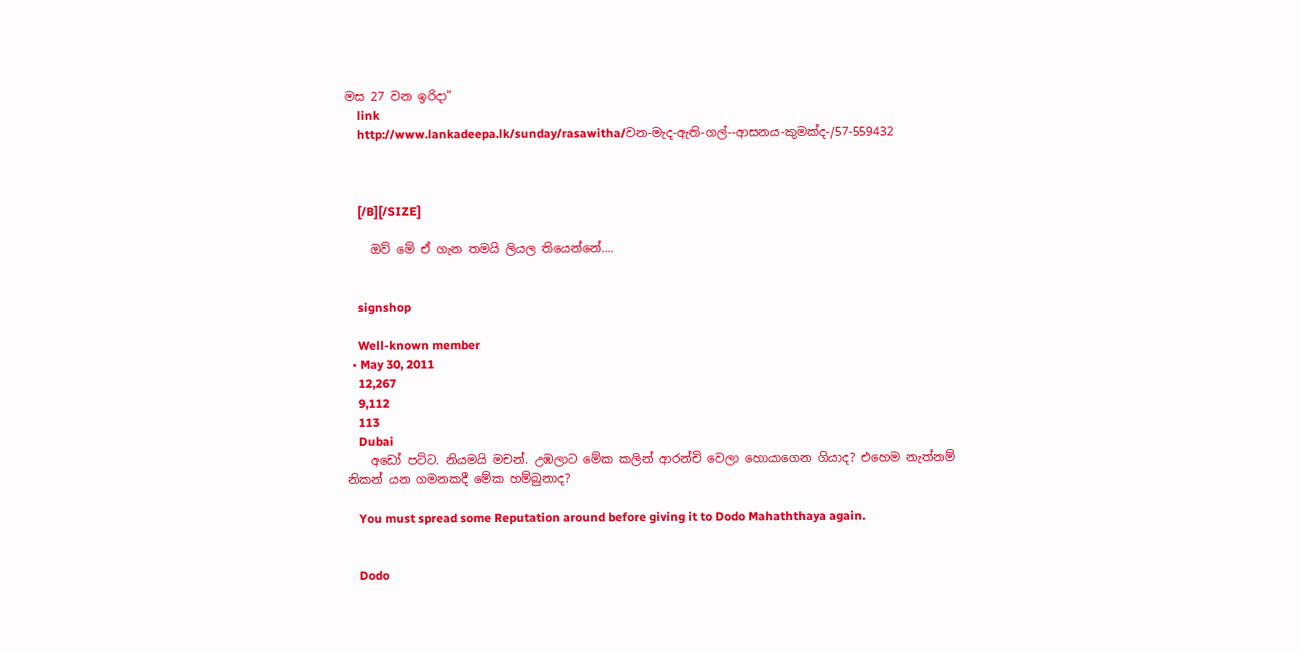මස 27 වන ඉරිදා"
    link
    http://www.lankadeepa.lk/sunday/rasawitha/වන-මැද-ඇති-ගල්--ආසනය-කුමක්ද-/57-559432



    [/B][/SIZE]

    ඔව් මේ ඒ ගැන තමයි ලියල තියෙන්නේ....


    signshop

    Well-known member
  • May 30, 2011
    12,267
    9,112
    113
    Dubai
    අඩෝ පට්ට. නියමයි මචන්. උඹලාට මේක කලින් ආරන්චි වෙලා හොයාගෙන ගියාද? එහෙම නැත්නම් නිකන් යන ගමනකදී මේක හම්බුනාද?

    You must spread some Reputation around before giving it to Dodo Mahaththaya again.


    Dodo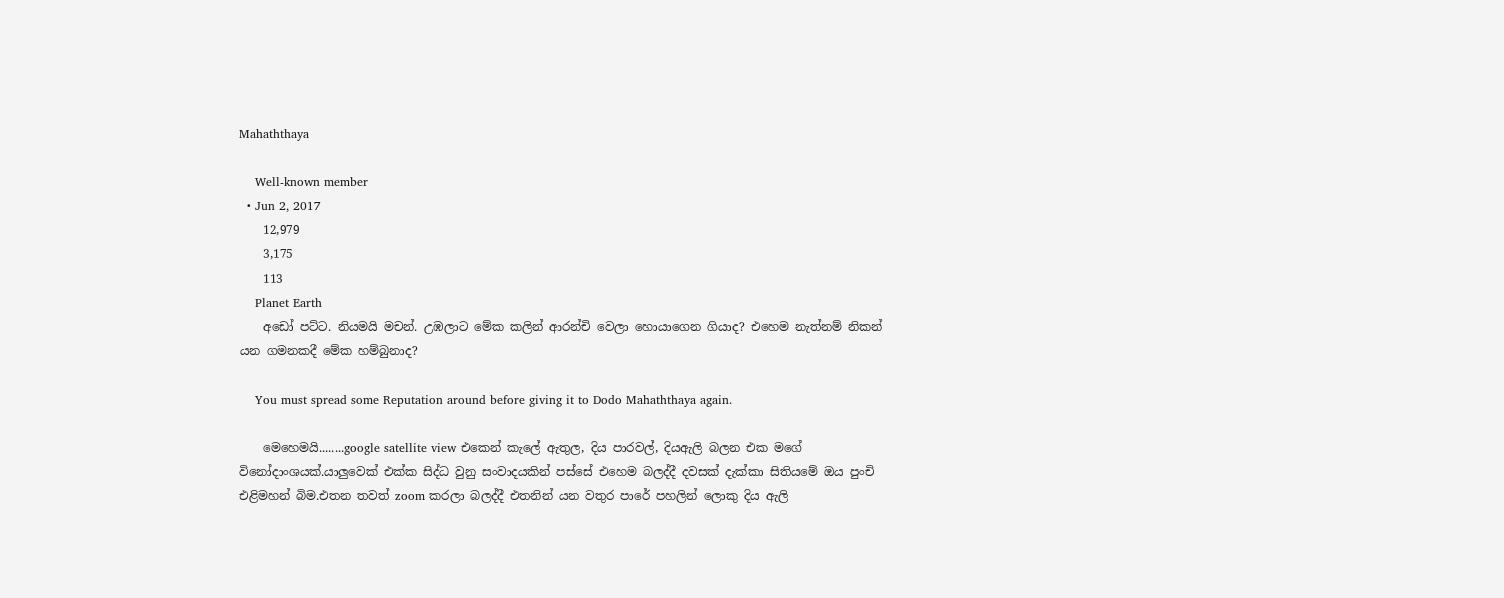Mahaththaya

    Well-known member
  • Jun 2, 2017
    12,979
    3,175
    113
    Planet Earth
    අඩෝ පට්ට. නියමයි මචන්. උඹලාට මේක කලින් ආරන්චි වෙලා හොයාගෙන ගියාද? එහෙම නැත්නම් නිකන් යන ගමනකදී මේක හම්බුනාද?

    You must spread some Reputation around before giving it to Dodo Mahaththaya again.

    මෙහෙමයි........google satellite view එකෙන් කැලේ ඇතුල, දිය පාරවල්, දියඇලි බලන එක මගේ විනෝදාංශයක්.යාලුවෙක් එක්ක සිද්ධ වුනු සංවාදයකින් පස්සේ එහෙම බලද්දී දවසක් දැක්කා සිතියමේ ඔය පුංචි එළිමහන් බිම.එතන තවත් zoom කරලා බලද්දී එතනින් යන වතුර පාරේ පහලින් ලොකු දිය ඇලි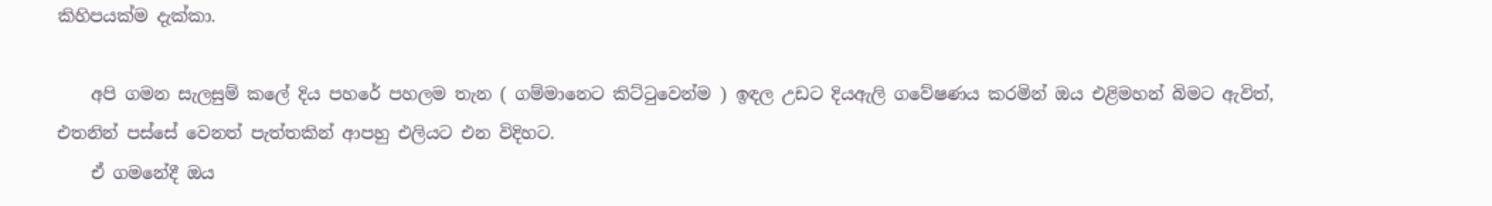කිහිපයක්ම දැක්කා.

    අපි ගමන සැලසුම් කලේ දිය පහරේ පහලම තැන ( ගම්මානෙට කිට්ටුවෙන්ම ) ඉඳල උඩට දියඇලි ගවේෂණය කරමින් ඔය එළිමහන් බිමට ඇවිත්, එතනින් පස්සේ වෙනත් පැත්තකින් ආපහු එලියට එන විදිහට.
    ඒ ගමනේදී ඔය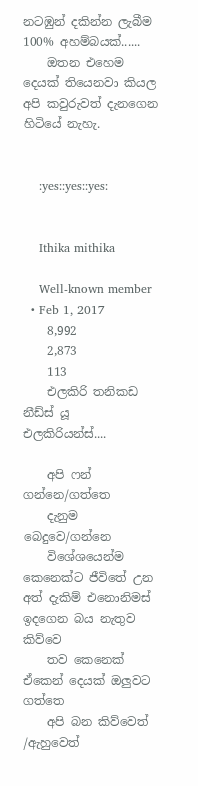නටඹුන් දකින්න ලැබීම 100% අහම්බයක්......
    ඔතන එහෙම දෙයක් තියෙනවා කියල අපි කවුරුවත් දැනගෙන හිටියේ නැහැ.


    :yes::yes::yes:


    Ithika mithika

    Well-known member
  • Feb 1, 2017
    8,992
    2,873
    113
    එලකිරි තනිකඩ නීඩ්ස් යූ එලකිරියන්ස්....

    අපි ෆන් ගන්නෙ/ගත්තෙ
    දැනුම බෙදුවෙ/ගන්නෙ
    විශේශයෙන්ම කෙනෙක්ට ජීවිතේ උන අත් දැකිම් එනොනිමස් ඉදගෙන බය නැතුව කිව්වෙ
    තව කෙනෙක් ඒකෙන් දෙයක් ඔලුවට ගත්තෙ
    අපි බන කිව්වෙත් /ඇහුවෙත්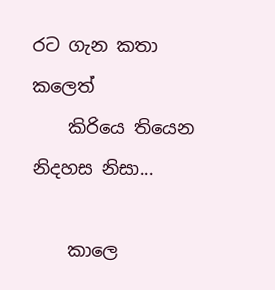රට ගැන කතා කලෙත්
    කිරියෙ තියෙන නිදහස නිසා...

    කාලෙ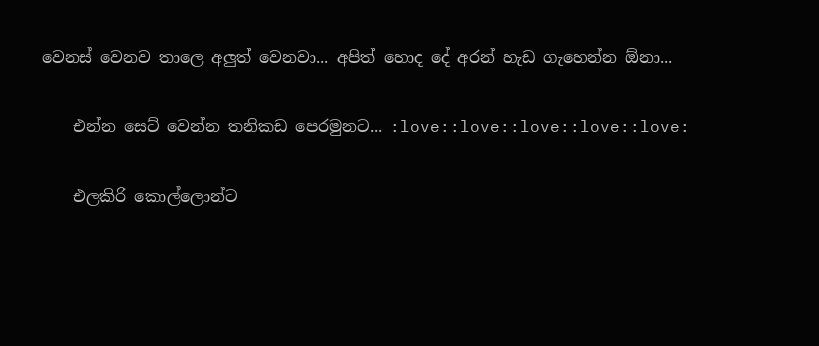වෙනස් වෙනව තාලෙ අලුත් වෙනවා... අපිත් හොද දේ අරන් හැඩ ගැහෙන්න ඕනා...

    එන්න සෙට් වෙන්න තනිකඩ පෙරමුනට... :love::love::love::love::love:

    එලකිරි කොල්ලොන්ට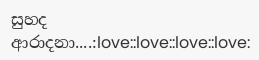සුහද ආරාදනා....:love::love::love::love: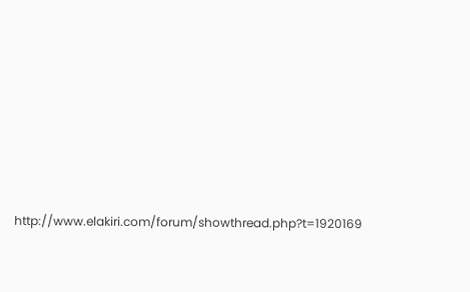http://www.elakiri.com/forum/showthread.php?t=1920169